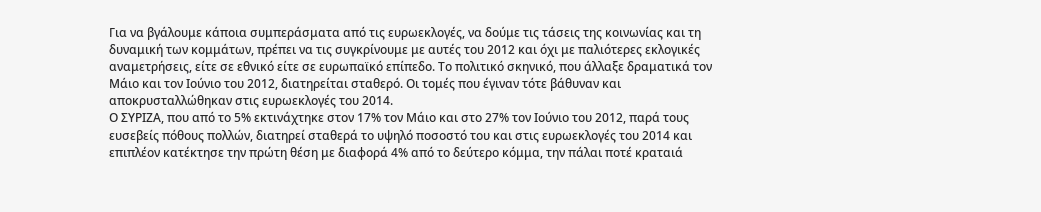Για να βγάλουμε κάποια συμπεράσματα από τις ευρωεκλογές, να δούμε τις τάσεις της κοινωνίας και τη δυναμική των κομμάτων, πρέπει να τις συγκρίνουμε με αυτές του 2012 και όχι με παλιότερες εκλογικές αναμετρήσεις, είτε σε εθνικό είτε σε ευρωπαϊκό επίπεδο. Το πολιτικό σκηνικό, που άλλαξε δραματικά τον Μάιο και τον Ιούνιο του 2012, διατηρείται σταθερό. Οι τομές που έγιναν τότε βάθυναν και αποκρυσταλλώθηκαν στις ευρωεκλογές του 2014.
Ο ΣΥΡΙΖΑ, που από το 5% εκτινάχτηκε στον 17% τον Μάιο και στο 27% τον Ιούνιο του 2012, παρά τους ευσεβείς πόθους πολλών, διατηρεί σταθερά το υψηλό ποσοστό του και στις ευρωεκλογές του 2014 και επιπλέον κατέκτησε την πρώτη θέση με διαφορά 4% από το δεύτερο κόμμα, την πάλαι ποτέ κραταιά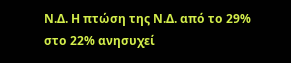Ν.Δ. Η πτώση της Ν.Δ. από το 29% στο 22% ανησυχεί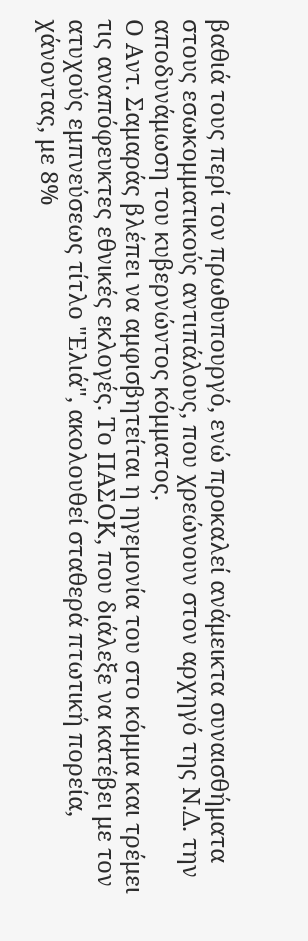βαθιά τους περί τον πρωθυπουργό, ενώ προκαλεί ανάμεικτα συναισθήματα στους εσωκομματικούς αντιπάλους, που χρεώνουν στον αρχηγό της Ν.Δ. την αποδυνάμωση του κυβερνώντος κόμματος.
Ο Αντ. Σαμαράς βλέπει να αμφισβητείται η ηγεμονία του στο κόμμα και τρέμει τις αναπόφευκτες εθνικές εκλογές. Το ΠΑΣΟΚ, που διάλεξε να κατέβει με τον ατυχούς εμπνεύσεως τίτλο "Ελιά", ακολουθεί σταθερά πτωτική πορεία, χάνοντας, με 8%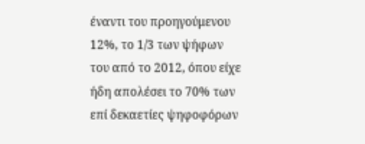έναντι του προηγούμενου 12%, το 1/3 των ψήφων του από το 2012, όπου είχε ήδη απολέσει το 70% των επί δεκαετίες ψηφοφόρων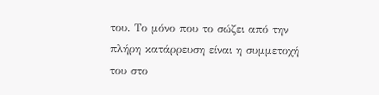του. Το μόνο που το σώζει από την πλήρη κατάρρευση είναι η συμμετοχή του στο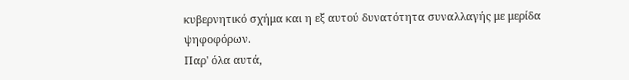κυβερνητικό σχήμα και η εξ αυτού δυνατότητα συναλλαγής με μερίδα ψηφοφόρων.
Παρ' όλα αυτά,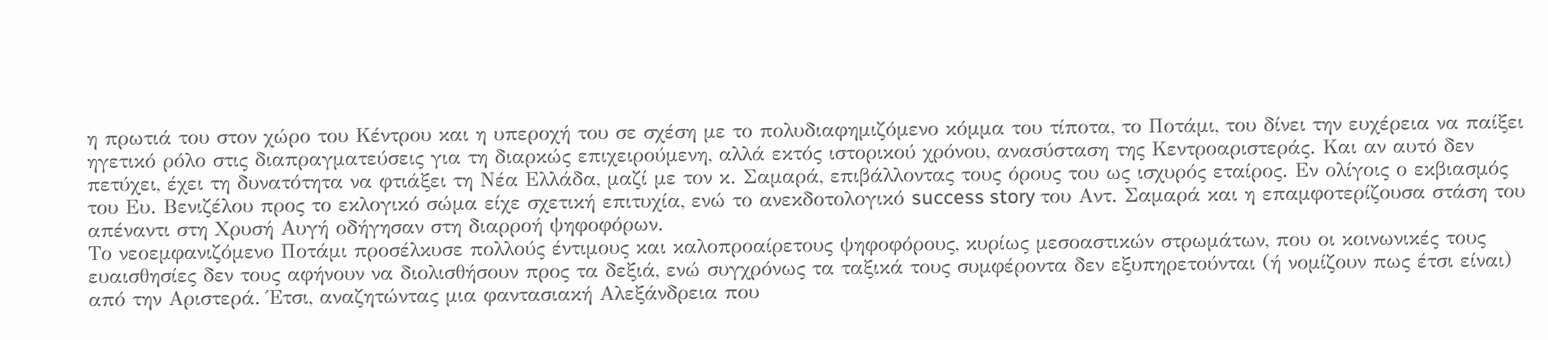η πρωτιά του στον χώρο του Κέντρου και η υπεροχή του σε σχέση με το πολυδιαφημιζόμενο κόμμα του τίποτα, το Ποτάμι, του δίνει την ευχέρεια να παίξει ηγετικό ρόλο στις διαπραγματεύσεις για τη διαρκώς επιχειρούμενη, αλλά εκτός ιστορικού χρόνου, ανασύσταση της Κεντροαριστεράς. Και αν αυτό δεν πετύχει, έχει τη δυνατότητα να φτιάξει τη Νέα Ελλάδα, μαζί με τον κ. Σαμαρά, επιβάλλοντας τους όρους του ως ισχυρός εταίρος. Εν ολίγοις ο εκβιασμός του Ευ. Βενιζέλου προς το εκλογικό σώμα είχε σχετική επιτυχία, ενώ το ανεκδοτολογικό success story του Αντ. Σαμαρά και η επαμφοτερίζουσα στάση του απέναντι στη Χρυσή Αυγή οδήγησαν στη διαρροή ψηφοφόρων.
Το νεοεμφανιζόμενο Ποτάμι προσέλκυσε πολλούς έντιμους και καλοπροαίρετους ψηφοφόρους, κυρίως μεσοαστικών στρωμάτων, που οι κοινωνικές τους ευαισθησίες δεν τους αφήνουν να διολισθήσουν προς τα δεξιά, ενώ συγχρόνως τα ταξικά τους συμφέροντα δεν εξυπηρετούνται (ή νομίζουν πως έτσι είναι) από την Αριστερά. Έτσι, αναζητώντας μια φαντασιακή Αλεξάνδρεια που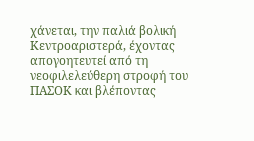χάνεται, την παλιά βολική Κεντροαριστερά, έχοντας απογοητευτεί από τη νεοφιλελεύθερη στροφή του ΠΑΣΟΚ και βλέποντας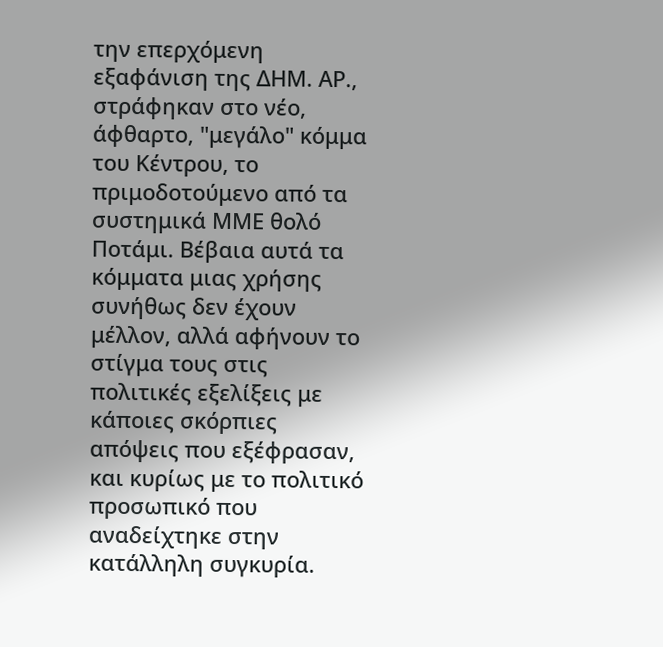την επερχόμενη εξαφάνιση της ΔΗΜ. ΑΡ., στράφηκαν στο νέο, άφθαρτο, "μεγάλο" κόμμα του Κέντρου, το πριμοδοτούμενο από τα συστημικά ΜΜΕ θολό Ποτάμι. Βέβαια αυτά τα κόμματα μιας χρήσης συνήθως δεν έχουν μέλλον, αλλά αφήνουν το στίγμα τους στις πολιτικές εξελίξεις με κάποιες σκόρπιες απόψεις που εξέφρασαν, και κυρίως με το πολιτικό προσωπικό που αναδείχτηκε στην κατάλληλη συγκυρία.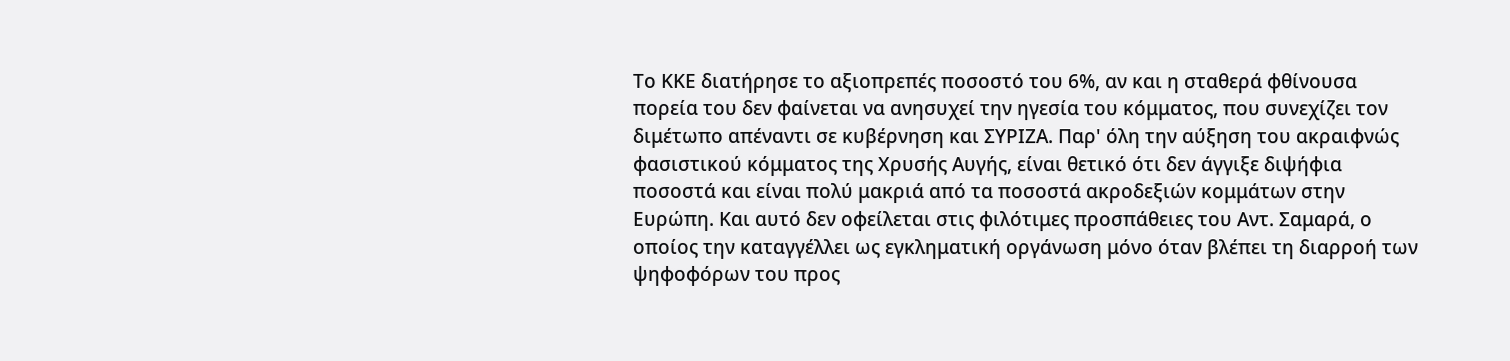Το ΚΚΕ διατήρησε το αξιοπρεπές ποσοστό του 6%, αν και η σταθερά φθίνουσα πορεία του δεν φαίνεται να ανησυχεί την ηγεσία του κόμματος, που συνεχίζει τον διμέτωπο απέναντι σε κυβέρνηση και ΣΥΡΙΖΑ. Παρ' όλη την αύξηση του ακραιφνώς φασιστικού κόμματος της Χρυσής Αυγής, είναι θετικό ότι δεν άγγιξε διψήφια ποσοστά και είναι πολύ μακριά από τα ποσοστά ακροδεξιών κομμάτων στην Ευρώπη. Και αυτό δεν οφείλεται στις φιλότιμες προσπάθειες του Αντ. Σαμαρά, ο οποίος την καταγγέλλει ως εγκληματική οργάνωση μόνο όταν βλέπει τη διαρροή των ψηφοφόρων του προς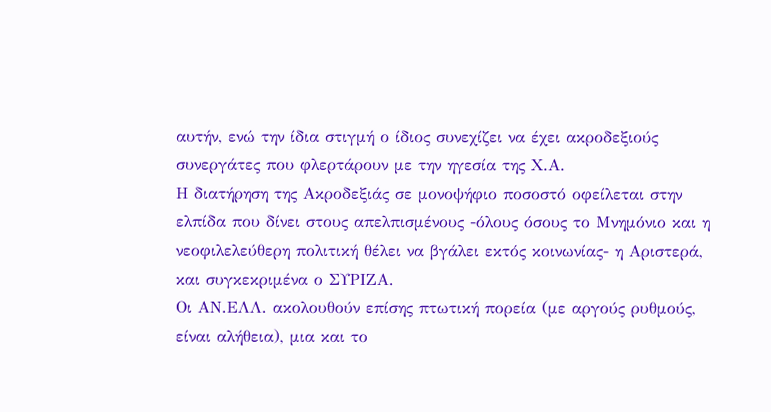αυτήν, ενώ την ίδια στιγμή ο ίδιος συνεχίζει να έχει ακροδεξιούς συνεργάτες που φλερτάρουν με την ηγεσία της Χ.Α.
Η διατήρηση της Ακροδεξιάς σε μονοψήφιο ποσοστό οφείλεται στην ελπίδα που δίνει στους απελπισμένους -όλους όσους το Μνημόνιο και η νεοφιλελεύθερη πολιτική θέλει να βγάλει εκτός κοινωνίας- η Αριστερά, και συγκεκριμένα ο ΣΥΡΙΖΑ.
Οι ΑΝ.ΕΛΛ. ακολουθούν επίσης πτωτική πορεία (με αργούς ρυθμούς, είναι αλήθεια), μια και το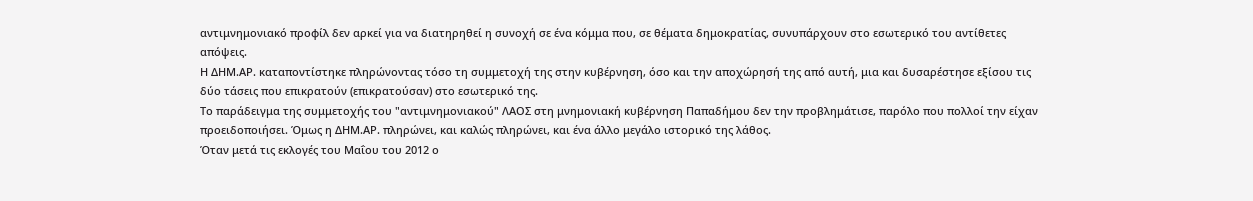αντιμνημονιακό προφίλ δεν αρκεί για να διατηρηθεί η συνοχή σε ένα κόμμα που, σε θέματα δημοκρατίας, συνυπάρχουν στο εσωτερικό του αντίθετες απόψεις.
Η ΔΗΜ.ΑΡ. καταποντίστηκε πληρώνοντας τόσο τη συμμετοχή της στην κυβέρνηση, όσο και την αποχώρησή της από αυτή, μια και δυσαρέστησε εξίσου τις δύο τάσεις που επικρατούν (επικρατούσαν) στο εσωτερικό της.
Το παράδειγμα της συμμετοχής του "αντιμνημονιακού" ΛΑΟΣ στη μνημονιακή κυβέρνηση Παπαδήμου δεν την προβλημάτισε, παρόλο που πολλοί την είχαν προειδοποιήσει. Όμως η ΔΗΜ.ΑΡ. πληρώνει, και καλώς πληρώνει, και ένα άλλο μεγάλο ιστορικό της λάθος.
Όταν μετά τις εκλογές του Μαΐου του 2012 ο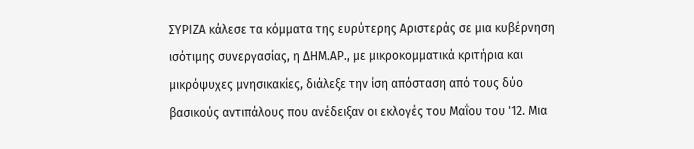ΣΥΡΙΖΑ κάλεσε τα κόμματα της ευρύτερης Αριστεράς σε μια κυβέρνηση ισότιμης συνεργασίας, η ΔΗΜ.ΑΡ., με μικροκομματικά κριτήρια και μικρόψυχες μνησικακίες, διάλεξε την ίση απόσταση από τους δύο βασικούς αντιπάλους που ανέδειξαν οι εκλογές του Μαΐου του '12. Μια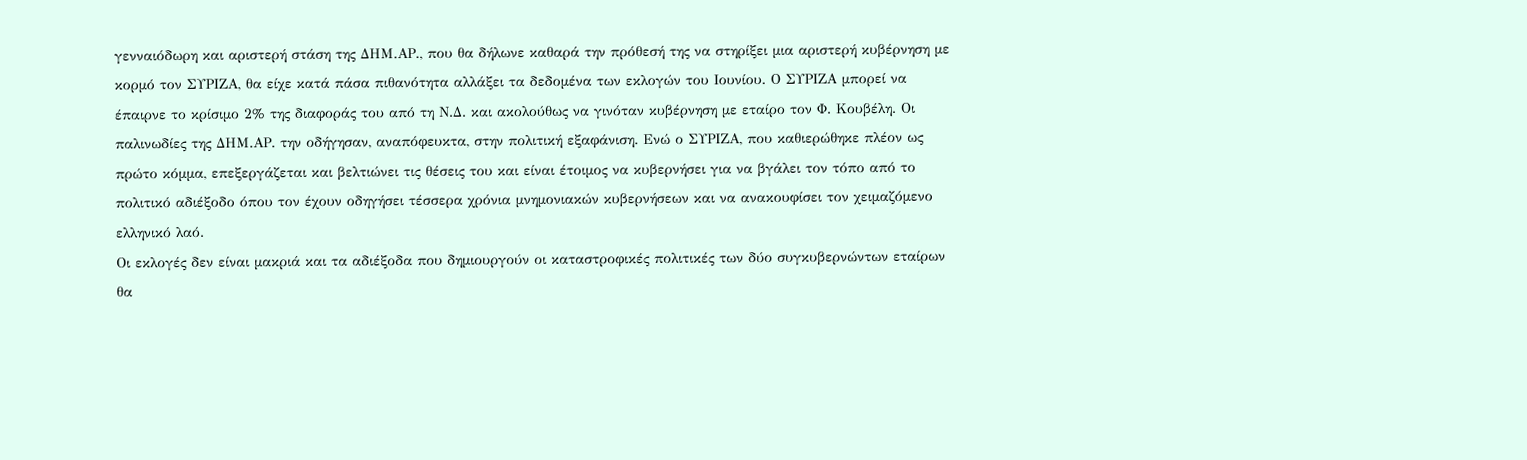γενναιόδωρη και αριστερή στάση της ΔΗΜ.ΑΡ., που θα δήλωνε καθαρά την πρόθεσή της να στηρίξει μια αριστερή κυβέρνηση με κορμό τον ΣΥΡΙΖΑ, θα είχε κατά πάσα πιθανότητα αλλάξει τα δεδομένα των εκλογών του Ιουνίου. Ο ΣΥΡΙΖΑ μπορεί να έπαιρνε το κρίσιμο 2% της διαφοράς του από τη Ν.Δ. και ακολούθως να γινόταν κυβέρνηση με εταίρο τον Φ. Κουβέλη. Οι παλινωδίες της ΔΗΜ.ΑΡ. την οδήγησαν, αναπόφευκτα, στην πολιτική εξαφάνιση. Ενώ ο ΣΥΡΙΖΑ, που καθιερώθηκε πλέον ως πρώτο κόμμα, επεξεργάζεται και βελτιώνει τις θέσεις του και είναι έτοιμος να κυβερνήσει για να βγάλει τον τόπο από το πολιτικό αδιέξοδο όπου τον έχουν οδηγήσει τέσσερα χρόνια μνημονιακών κυβερνήσεων και να ανακουφίσει τον χειμαζόμενο ελληνικό λαό.
Οι εκλογές δεν είναι μακριά και τα αδιέξοδα που δημιουργούν οι καταστροφικές πολιτικές των δύο συγκυβερνώντων εταίρων θα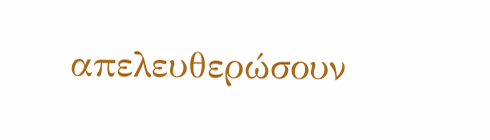απελευθερώσουν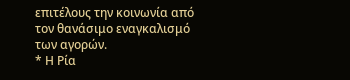επιτέλους την κοινωνία από τον θανάσιμο εναγκαλισμό των αγορών.
* Η Ρία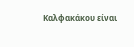Καλφακάκου είναι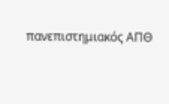πανεπιστημιακός ΑΠΘ